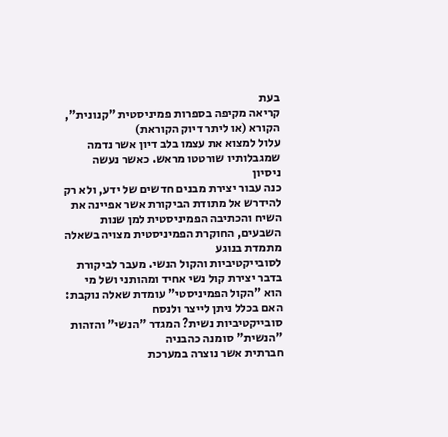בעת
קריאה מקיפה בספרות פמיניסטית "קנונית", הקורא (או ליתר דיוק הקוראת)
עלול למצוא את עצמו בלב דיון אשר נדמה שמגבלותיו שורטטו מראש. כאשר נעשה ניסיון
כנה עבור יצירת מבנים חדשים של ידע, ולא רק להידרש אל מתודת הביקורת אשר אפיינה את
השיח והכתיבה הפמיניסטית למן שנות השבעים, החוקרת הפמיניסטית מצויה בשאלה מתמדת בנוגע
לסובייקטיביות והקול הנשי. מעבר לביקורת בדבר יצירת קול נשי אחיד ומהותני ושל מי
הוא "הקול הפמיניסטי" עומדת שאלה נוקבת: האם בכלל ניתן לייצר ולנסח
סובייקטיביות נשית? המגדר "הנשי" והזהות "הנשית" סומנה כהבניה
חברתית אשר נוצרה במערכת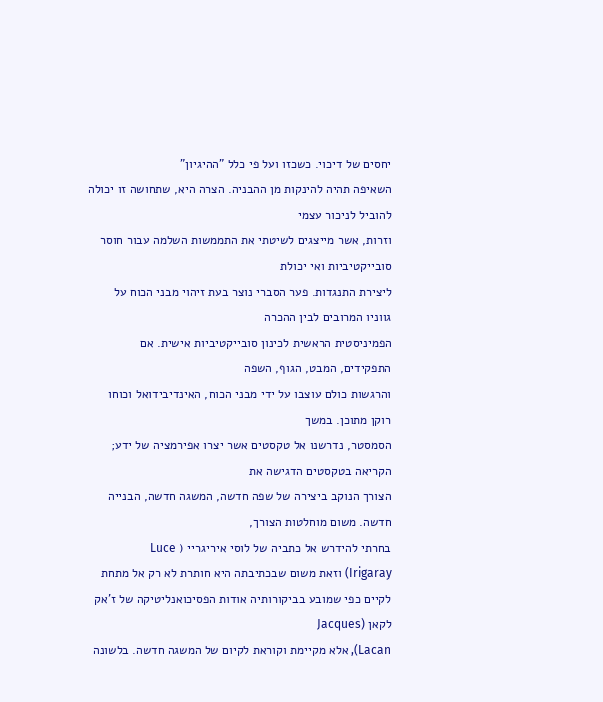יחסים של דיכוי. כשכזו ועל פי כלל "ההיגיון"
השאיפה תהיה להינקות מן ההבניה. הצרה היא, שתחושה זו יכולה להוביל לניכור עצמי
וזרות, אשר מייצגים לשיטתי את התממשות השלמה עבור חוסר סובייקטיביות ואי יכולת
ליצירת התנגדות. פער הסברי נוצר בעת זיהוי מבני הכוח על גווניו המרובים לבין ההכרה
הפמיניסטית הראשית לכינון סובייקטיביות אישית. אם התפקידים, המבט, הגוף, השפה
והרגשות כולם עוצבו על ידי מבני הכוח, האינדיבידואל וכוחו רוקן מתוכן. במשך
הסמסטר, נדרשנו אל טקסטים אשר יצרו אפירמציה של ידע; הקריאה בטקסטים הדגישה את
הצורך הנוקב ביצירה של שפה חדשה, המשגה חדשה, הבנייה חדשה. משום מוחלטות הצורך,
בחרתי להידרש אל כתביה של לוסי איריגריי ( Luce
Irigaray) וזאת משום שבכתיבתה היא חותרת לא רק אל מתחת
לקיים כפי שמובע בביקורותיה אודות הפסיכואנליטיקה של ז'אק לקאן (Jacques
Lacan), אלא מקיימת וקוראת לקיום של המשגה חדשה. בלשונה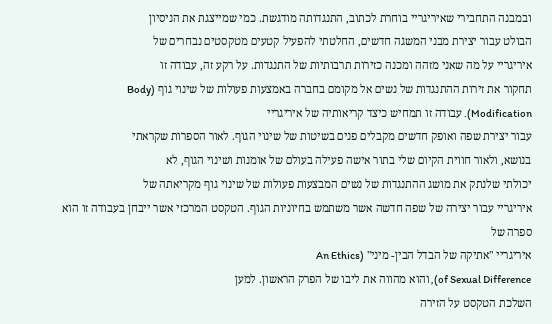ובמבנה התחבירי שאיריגריי בוחרת לכתוב, התנגדותה מודגשת. כמי שמייצגת את הניסיון
הבולט עבור יצירת מבני המשגה חדשים, החלטתי להפעיל קטעים מטקסטים נבחרים של
איריגריי על מה שאני מזהה ומכנה כזירות תרבותיות של התנגדות. על רקע זה, עבודה זו
תחקור את זירות ההתנגדות של נשים אל מקומם בחברה באמצעות פעולות של שינוי גוף (Body
Modification). עבודה זו תמחיש כיצד קריאותיה של איריגריי
עבור יצירת שפה ואופק חדשים מקבלים פנים בשיטות של שינוי הגוף. לאור הספרות שקראתי
בנושא, ולאור חווית הקיום שלי בתור אישה פעילה בעולם של אומנות ושינוי הגוף, לא
יכולתי שלנתק את מושג ההתנגדות של נשים המבצעות פעולות של שינוי גוף מקריאתה של
איריגריי עבור יצירה של שפה חדשה אשר משתמש בחיוניות הגוף. הטקסט המרכזי אשר ייבחן בעבודה זו הוא ספרה של
איריגריי "אתיקה של הבדל הבין- מיני" (An Ethics
of Sexual Difference), והוא מהווה את ליבו של הפרק הראשון. למען
השלכת הטקסט על הזירה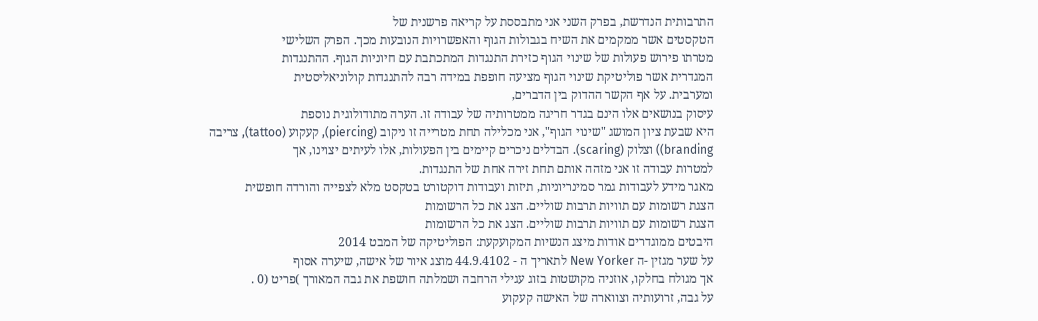התרבותית הנדרשת, בפרק השני אני מתבססת על קריאה פרשנית של
הטקסטים אשר ממקמים את השיח בגבולות הגוף והאפשרויות הנובעות מכך. הפרק השלישי
מטרתו פירוש פעולות של שינוי הגוף כזירת התנגדות המתכתבת עם חיוניות הגוף. ההתנגדות
המגדרית אשר פוליטיקת שינוי הגוף מציעה חופפת במידה רבה להתנגדות קולוניאליסטית
ומערבית. על אף הקשר ההדוק בין הדברים,
עיסוק בנושאים אלו הינם בגדר חריגה ממטרותיה של עבודה זו. הערה מתודולוגית נוספת
היא שבעת ציון המושג "שינוי הגוף", אני מכלילה תחת מטרייה זו ניקוב (piercing), קעקוע (tattoo), צריבה
branding)) וצלוק (scaring). הבדלים ניכרים קיימים בין הפעולות, אלו לעיתים יצוינו, אך
למטרות עבודה זו אני מזהה אותם תחת זירה אחת של התנגדות.
מאגר מידע לעבודות גמר סמינריוניות, תיזות ועבודות דוקטורט בטקסט מלא לצפייה והורדה חופשית
הצגת רשומות עם תוויות תרבות שוליים. הצג את כל הרשומות
הצגת רשומות עם תוויות תרבות שוליים. הצג את כל הרשומות
היבטים ממוגדרים אודות מיצג הנשיות המקועקעת: הפוליטיקה של המבט 2014
על שער מגזין -ה New Yorker לתאריך ה - 44.9.4102 מוצג איור של אישה, שיערה אסוף
אך מגולח בחלקו, אוזניה מקושטות בזוג עגילי הרחבה ושמלתה חושפת את גבה המאורך )פריט (0 .
על גבה, זרועותיה וצווארה של האישה קעקוע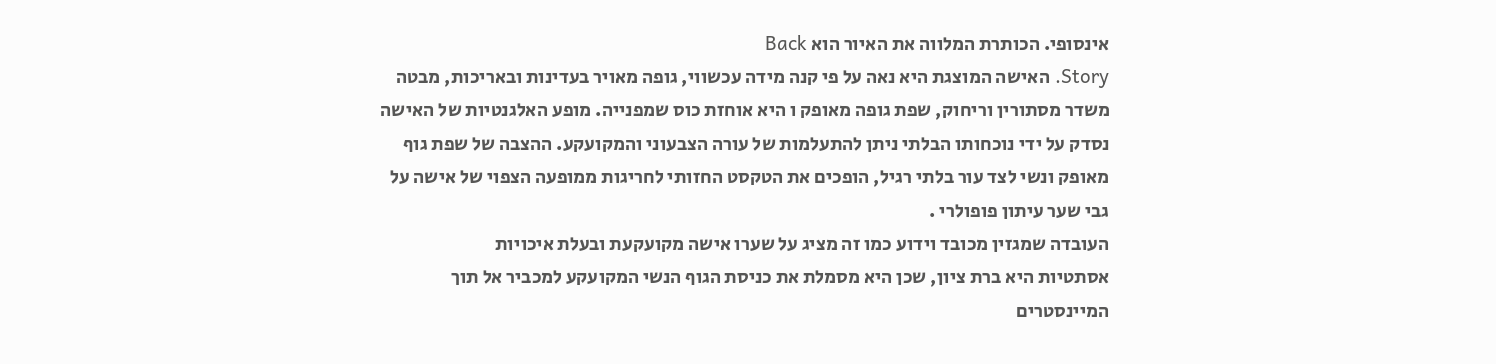אינסופי. הכותרת המלווה את האיור הוא Back
Story. האישה המוצגת היא נאה על פי קנה מידה עכשווי, גופה מאויר בעדינות ובאריכות, מבטה
משדר מסתורין וריחוק, שפת גופה מאופק ו היא אוחזת כוס שמפנייה. מופע האלגנטיות של האישה
נסדק על ידי נוכחותו הבלתי ניתן להתעלמות של עורה הצבעוני והמקועקע. ההצבה של שפת גוף
מאופק ונשי לצד עור בלתי רגיל, הופכים את הטקסט החזותי לחריגות ממופעה הצפוי של אישה על
גבי שער עיתון פופולרי .
העובדה שמגזין מכובד וידוע כמו זה מציג על שערו אישה מקועקעת ובעלת איכויות
אסתטיות היא ברת ציון, שכן היא מסמלת את כניסת הגוף הנשי המקועקע למכביר אל תוך
המיינסטרים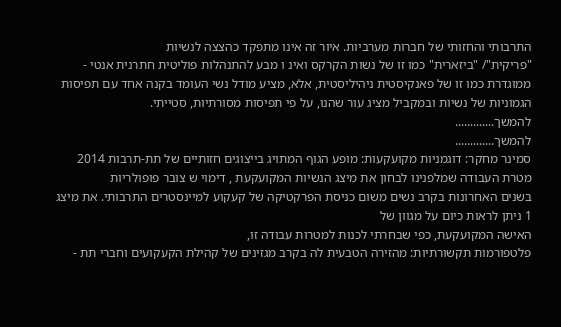התרבותי והחזותי של חברות מערביות. איור זה אינו מתפקד כהצצה לנשיות
"פריקית"/ "ביזארית" כמו זו של נשות הקרקס ואינ ו מבע להתנהלות פוליטית חתרנית אנטי -
ממוגדרת כמו זו של פאנקיסטית ניהיליסטית, אלא, מציע מודל נשי העומד בקנה אחד עם תפיסות
הגמוניות של נשיות ובמקביל מציג עור שהנו, על פי תפיסות מסורתיות, סטייתי.
להמשך.............
להמשך.............
סמינר מחקר: דוגמניות מקועקעות: מופע הגוף המתויג בייצוגים חזותיים של תת-תרבות 2014
מטרת העבודה שמלפנינו לבחון את מיצג הנשיות המקועקעת , דימוי ש צובר פופולריות
בשנים האחרונות בקרב נשים משום כניסת הפרקטיקה של קעקוע למיינסטרים התרבותי. את מיצג
1 ניתן לראות כיום על מגוון של
האישה המקועקעת, כפי שבחרתי לכנות למטרות עבודה זו,
פלטפורמות תקשורתיות: מהזירה הטבעית לה בקרב מגזינים של קהילת הקעקועים וחברי תת -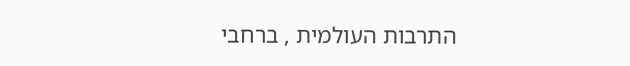התרבות העולמית , ברחבי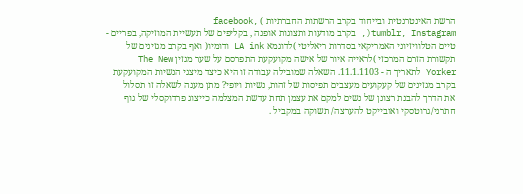הרשת האינטרנטית ובייחוד בקרב הרשתות החברתיות ) ,facebook
tumblr, Instagram(, בקרב מודעות ותצוגות אופנה , בקליפים של תעשיית המוזיקה, בפריים -
טיים הטלוויזיוני האמריקאי בסדרות ריאליטי )לדוגמא LA ink ודומיו( ואף בקרב מגזינים של
תקשורת הזרם המרכזי )לראייה איור של אישה מקועקעת התפרסם על שער מגזין The New
Yorker לתאריך ה - 11.1.1103. השאלה שמובילה עבודה זו היא כיצד מיצגי הנשיות המקועקעת
בקרב מגזינים של קעקועים מעצבים תפיסות של זהות, נשיות ויופי? מתן מענה לשאלה זו תסלול
את הדרך להבנת רצונן של נשים למקם את עצמן תחת עדשת המצלמה כייצוג פרדוקסלי של גוף
חתרני/גרוטסקי ואובייקט להערצה/ תשוקה במקביל .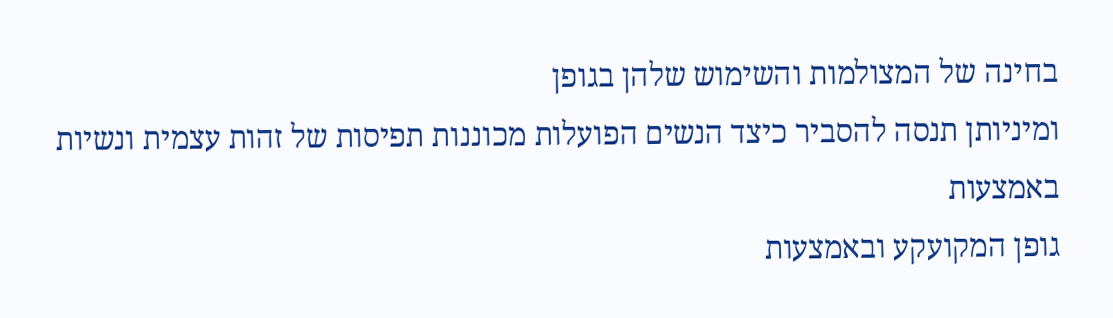בחינה של המצולמות והשימוש שלהן בגופן
ומיניותן תנסה להסביר כיצד הנשים הפועלות מכוננות תפיסות של זהות עצמית ונשיות באמצעות
גופן המקועקע ובאמצעות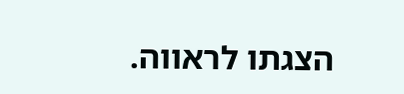הצגתו לראווה.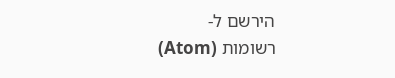הירשם ל-
רשומות (Atom)